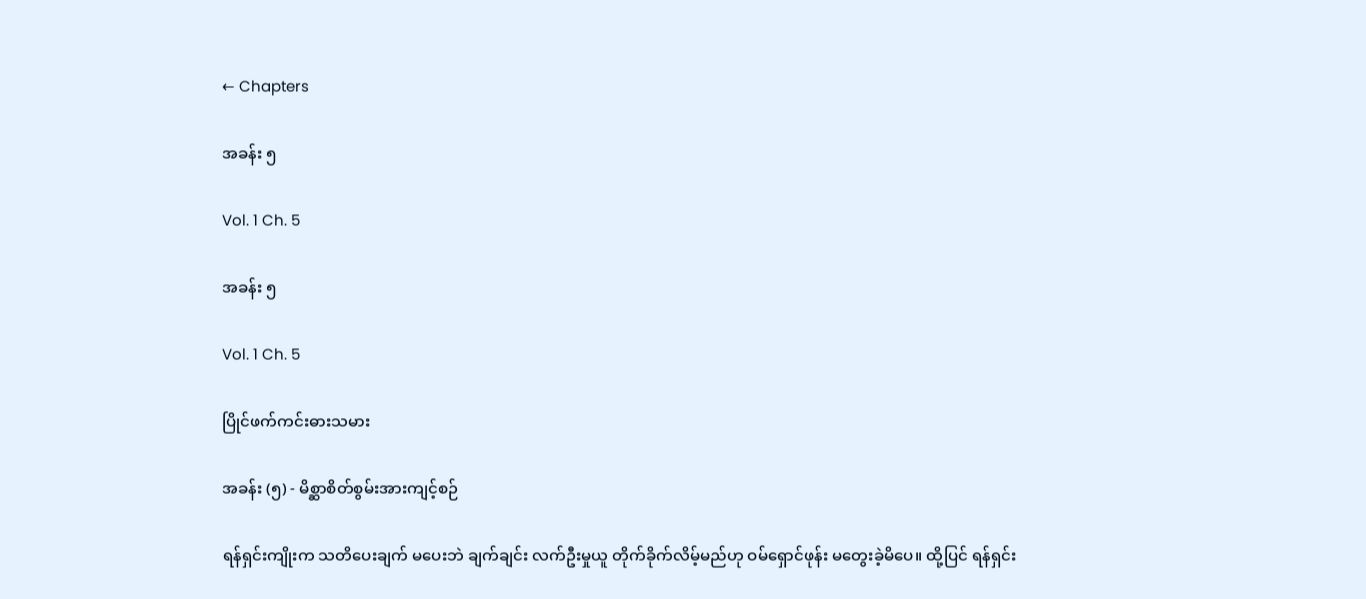← Chapters

အခန်း ၅

Vol. 1 Ch. 5

အခန်း ၅

Vol. 1 Ch. 5

ပြိုင်ဖက်ကင်းဓားသမား

အခန်း (၅) - မိစ္ဆာစိတ်စွမ်းအားကျင့်စဉ်

ရန်ရှင်းကျိုးက သတိပေးချက် မပေးဘဲ ချက်ချင်း လက်ဦးမှုယူ တိုက်ခိုက်လိမ့်မည်ဟု ဝမ်ရှောင်ဖုန်း မတွေးခဲ့မိပေ။ ထို့ပြင် ရန်ရှင်း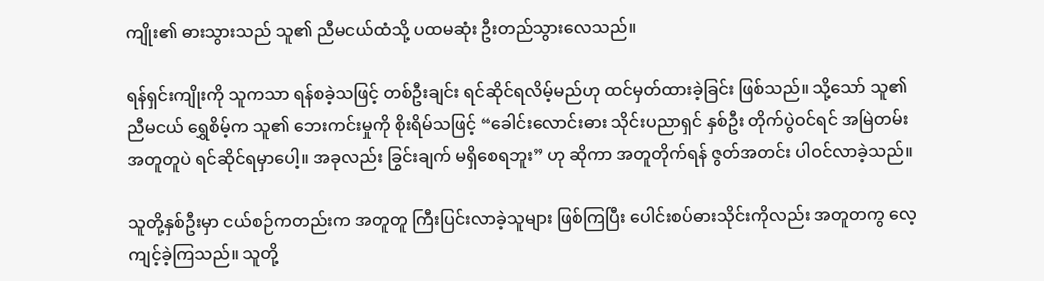ကျိုး၏ ဓားသွားသည် သူ၏ ညီမငယ်ထံသို့ ပထမဆုံး ဦးတည်သွားလေသည်။

ရန်ရှင်းကျိုးကို သူကသာ ရန်စခဲ့သဖြင့် တစ်ဦးချင်း ရင်ဆိုင်ရလိမ့်မည်ဟု ထင်မှတ်ထားခဲ့ခြင်း ဖြစ်သည်။ သို့သော် သူ၏ ညီမငယ် ရွှေစိမ့်က သူ၏ ဘေးကင်းမှုကို စိုးရိမ်သဖြင့် “ခေါင်းလောင်းဓား သိုင်းပညာရှင် နှစ်ဦး တိုက်ပွဲဝင်ရင် အမြဲတမ်း အတူတူပဲ ရင်ဆိုင်ရမှာပေါ့။ အခုလည်း ခြွင်းချက် မရှိစေရဘူး” ဟု ဆိုကာ အတူတိုက်ရန် ဇွတ်အတင်း ပါဝင်လာခဲ့သည်။

သူတို့နှစ်ဦးမှာ ငယ်စဉ်ကတည်းက အတူတူ ကြီးပြင်းလာခဲ့သူများ ဖြစ်ကြပြီး ပေါင်းစပ်ဓားသိုင်းကိုလည်း အတူတကွ လေ့ကျင့်ခဲ့ကြသည်။ သူတို့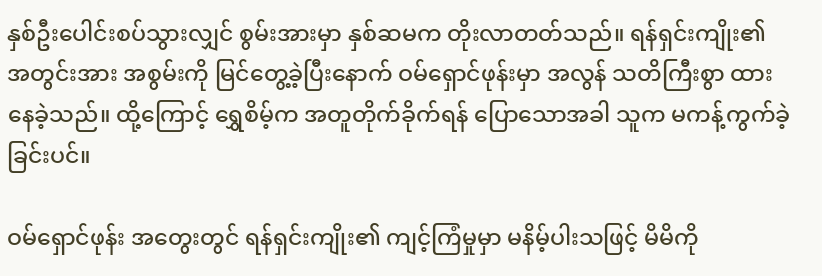နှစ်ဦးပေါင်းစပ်သွားလျှင် စွမ်းအားမှာ နှစ်ဆမက တိုးလာတတ်သည်။ ရန်ရှင်းကျိုး၏ အတွင်းအား အစွမ်းကို မြင်တွေ့ခဲ့ပြီးနောက် ဝမ်ရှောင်ဖုန်းမှာ အလွန် သတိကြီးစွာ ထားနေခဲ့သည်။ ထို့ကြောင့် ရွှေစိမ့်က အတူတိုက်ခိုက်ရန် ပြောသောအခါ သူက မကန့်ကွက်ခဲ့ခြင်းပင်။

ဝမ်ရှောင်ဖုန်း အတွေးတွင် ရန်ရှင်းကျိုး၏ ကျင့်ကြံမှုမှာ မနိမ့်ပါးသဖြင့် မိမိကို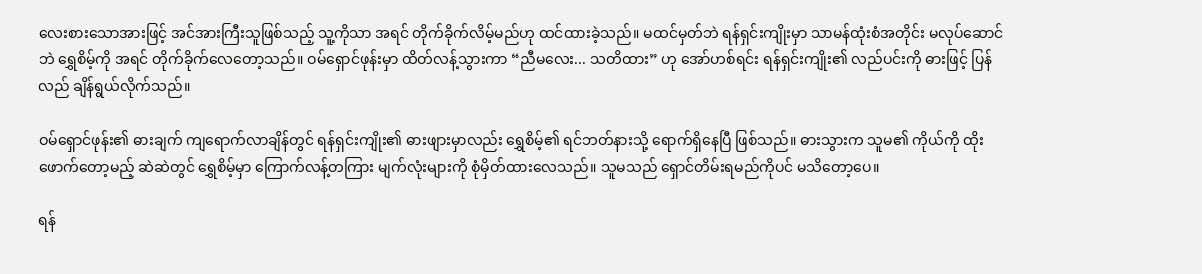လေးစားသောအားဖြင့် အင်အားကြီးသူဖြစ်သည့် သူ့ကိုသာ အရင် တိုက်ခိုက်လိမ့်မည်ဟု ထင်ထားခဲ့သည်။ မထင်မှတ်ဘဲ ရန်ရှင်းကျိုးမှာ သာမန်ထုံးစံအတိုင်း မလုပ်ဆောင်ဘဲ ရွှေစိမ့်ကို အရင် တိုက်ခိုက်လေတော့သည်။ ဝမ်ရှောင်ဖုန်းမှာ ထိတ်လန့်သွားကာ “ညီမလေး... သတိထား” ဟု အော်ဟစ်ရင်း ရန်ရှင်းကျိုး၏ လည်ပင်းကို ဓားဖြင့် ပြန်လည် ချိန်ရွယ်လိုက်သည်။

ဝမ်ရှောင်ဖုန်း၏ ဓားချက် ကျရောက်လာချိန်တွင် ရန်ရှင်းကျိုး၏ ဓားဖျားမှာလည်း ရွှေစိမ့်၏ ရင်ဘတ်နားသို့ ရောက်ရှိနေပြီ ဖြစ်သည်။ ဓားသွားက သူမ၏ ကိုယ်ကို ထိုးဖောက်တော့မည့် ဆဲဆဲတွင် ရွှေစိမ့်မှာ ကြောက်လန့်တကြား မျက်လုံးများကို စုံမှိတ်ထားလေသည်။ သူမသည် ရှောင်တိမ်းရမည်ကိုပင် မသိတော့ပေ။

ရန်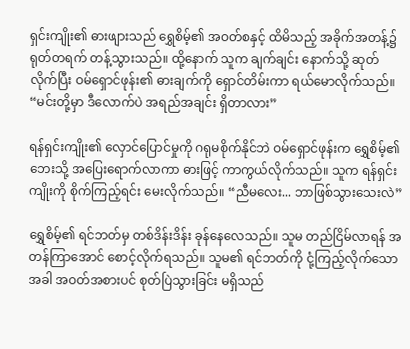ရှင်းကျိုး၏ ဓားဖျားသည် ရွှေစိမ့်၏ အဝတ်စနှင့် ထိမိသည့် အခိုက်အတန့်၌ ရုတ်တရက် တန့်သွားသည်။ ထို့နောက် သူက ချက်ချင်း နောက်သို့ ဆုတ်လိုက်ပြီး ဝမ်ရှောင်ဖုန်း၏ ဓားချက်ကို ရှောင်တိမ်းကာ ရယ်မောလိုက်သည်။ “မင်းတို့မှာ ဒီလောက်ပဲ အရည်အချင်း ရှိတာလား”

ရန်ရှင်းကျိုး၏ လှောင်ပြောင်မှုကို ဂရုမစိုက်နိုင်ဘဲ ဝမ်ရှောင်ဖုန်းက ရွှေစိမ့်၏ ဘေးသို့ အပြေးရောက်လာကာ ဓားဖြင့် ကာကွယ်လိုက်သည်။ သူက ရန်ရှင်းကျိုးကို စိုက်ကြည့်ရင်း မေးလိုက်သည်။ “ညီမလေး... ဘာဖြစ်သွားသေးလဲ”

ရွှေစိမ့်၏ ရင်ဘတ်မှ တစ်ဒိန်းဒိန်း ခုန်နေလေသည်။ သူမ တည်ငြိမ်လာရန် အတန်ကြာအောင် စောင့်လိုက်ရသည်။ သူမ၏ ရင်ဘတ်ကို ငုံ့ကြည့်လိုက်သောအခါ အဝတ်အစားပင် စုတ်ပြဲသွားခြင်း မရှိသည်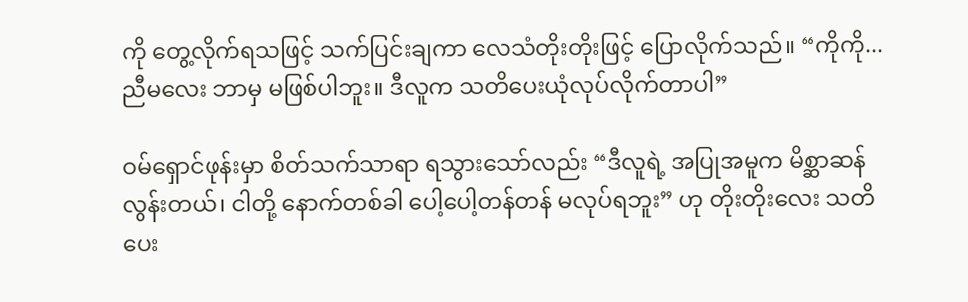ကို တွေ့လိုက်ရသဖြင့် သက်ပြင်းချကာ လေသံတိုးတိုးဖြင့် ပြောလိုက်သည်။ “ကိုကို... ညီမလေး ဘာမှ မဖြစ်ပါဘူး။ ဒီလူက သတိပေးယုံလုပ်လိုက်တာပါ”

ဝမ်ရှောင်ဖုန်းမှာ စိတ်သက်သာရာ ရသွားသော်လည်း “ဒီလူရဲ့ အပြုအမူက မိစ္ဆာဆန်လွန်းတယ်၊ ငါတို့ နောက်တစ်ခါ ပေါ့ပေါ့တန်တန် မလုပ်ရဘူး” ဟု တိုးတိုးလေး သတိပေး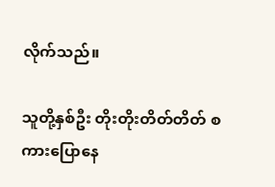လိုက်သည်။

သူတို့နှစ်ဦး တိုးတိုးတိတ်တိတ် စကားပြောနေ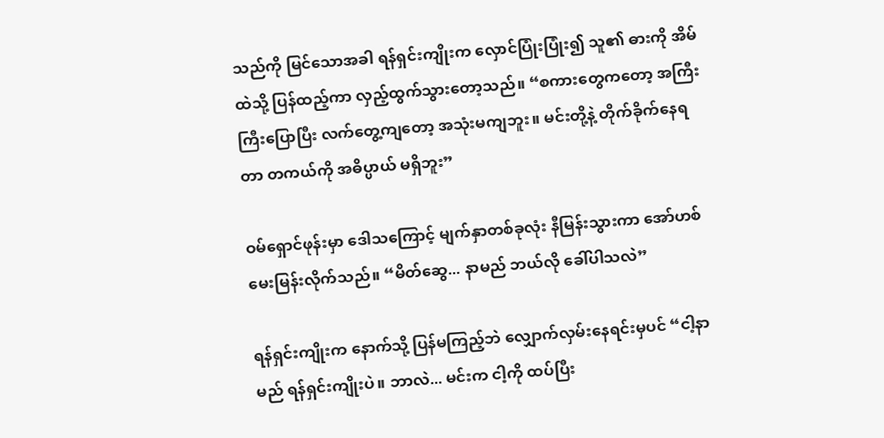သည်ကို မြင်သောအခါ ရန်ရှင်းကျိုးက လှောင်ပြုံးပြုံး၍ သူ၏ ဓားကို အိမ်ထဲသို့ ပြန်ထည့်ကာ လှည့်ထွက်သွားတော့သည်။ “စကားတွေကတော့ အကြီးကြီးပြောပြီး လက်တွေ့ကျတော့ အသုံးမကျဘူး။ မင်းတို့နဲ့ တိုက်ခိုက်နေရတာ တကယ်ကို အဓိပ္ပာယ် မရှိဘူး”

ဝမ်ရှောင်ဖုန်းမှာ ဒေါသကြောင့် မျက်နှာတစ်ခုလုံး နီမြန်းသွားကာ အော်ဟစ်မေးမြန်းလိုက်သည်။ “မိတ်ဆွေ... နာမည် ဘယ်လို ခေါ်ပါသလဲ”

ရန်ရှင်းကျိုးက နောက်သို့ ပြန်မကြည့်ဘဲ လျှောက်လှမ်းနေရင်းမှပင် “ငါ့နာမည် ရန်ရှင်းကျိုးပဲ။ ဘာလဲ... မင်းက ငါ့ကို ထပ်ပြီး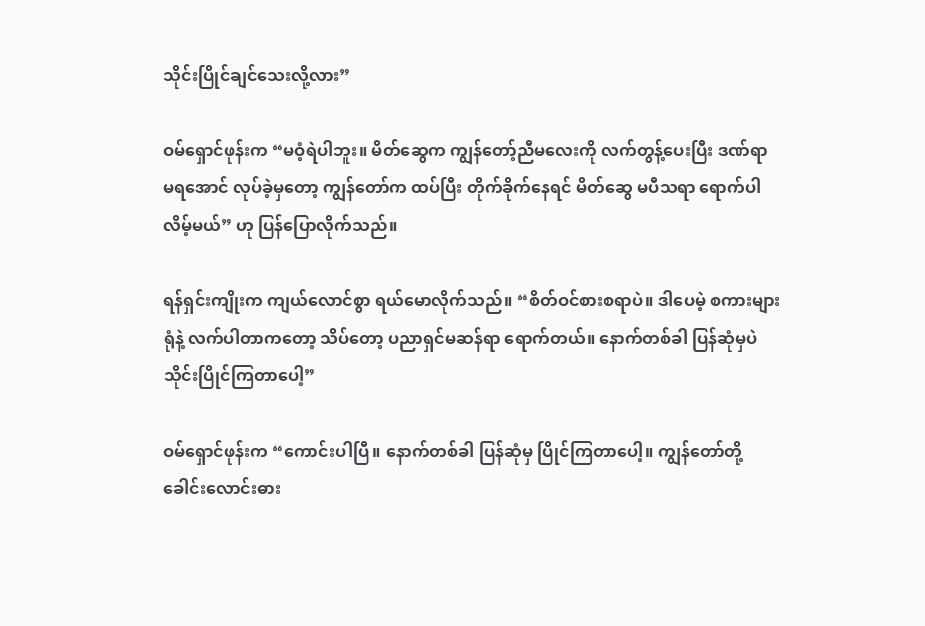သိုင်းပြိုင်ချင်သေးလို့လား”

ဝမ်ရှောင်ဖုန်းက “မဝံ့ရဲပါဘူး။ မိတ်ဆွေက ကျွန်တော့်ညီမလေးကို လက်တွန့်ပေးပြီး ဒဏ်ရာ မရအောင် လုပ်ခဲ့မှတော့ ကျွန်တော်က ထပ်ပြီး တိုက်ခိုက်နေရင် မိတ်ဆွေ မပီသရာ ရောက်ပါလိမ့်မယ်” ဟု ပြန်ပြောလိုက်သည်။

ရန်ရှင်းကျိုးက ကျယ်လောင်စွာ ရယ်မောလိုက်သည်။ “စိတ်ဝင်စားစရာပဲ။ ဒါပေမဲ့ စကားများရုံနဲ့ လက်ပါတာကတော့ သိပ်တော့ ပညာရှင်မဆန်ရာ ရောက်တယ်။ နောက်တစ်ခါ ပြန်ဆုံမှပဲ သိုင်းပြိုင်ကြတာပေါ့”

ဝမ်ရှောင်ဖုန်းက “ကောင်းပါပြီ။ နောက်တစ်ခါ ပြန်ဆုံမှ ပြိုင်ကြတာပေါ့။ ကျွန်တော်တို့ ခေါင်းလောင်းဓား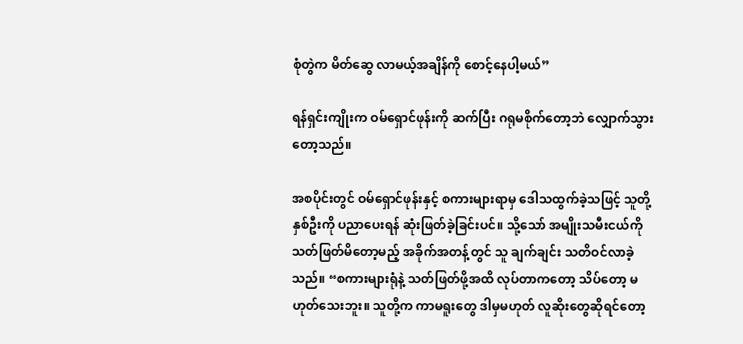စုံတွဲက မိတ်ဆွေ လာမယ့်အချိန်ကို စောင့်နေပါ့မယ်”

ရန်ရှင်းကျိုးက ဝမ်ရှောင်ဖုန်းကို ဆက်ပြီး ဂရုမစိုက်တော့ဘဲ လျှောက်သွားတော့သည်။

အစပိုင်းတွင် ဝမ်ရှောင်ဖုန်းနှင့် စကားများရာမှ ဒေါသထွက်ခဲ့သဖြင့် သူတို့နှစ်ဦးကို ပညာပေးရန် ဆုံးဖြတ်ခဲ့ခြင်းပင်။ သို့သော် အမျိုးသမီးငယ်ကို သတ်ဖြတ်မိတော့မည့် အခိုက်အတန့်တွင် သူ ချက်ချင်း သတိဝင်လာခဲ့သည်။ “စကားများရုံနဲ့ သတ်ဖြတ်ဖို့အထိ လုပ်တာကတော့ သိပ်တော့ မဟုတ်‌သေးဘူး။ သူတို့က ကာမရူးတွေ ဒါမှမဟုတ် လူဆိုးတွေဆိုရင်တော့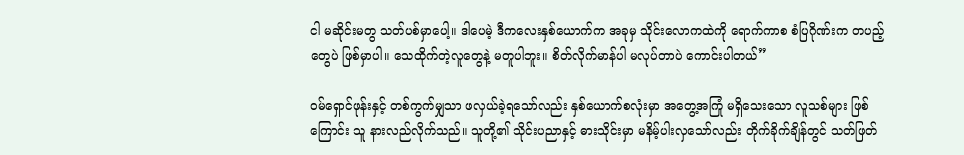ငါ မဆိုင်းမတွ သတ်ပစ်မှာပေါ့။ ဒါပေမဲ့ ဒီကလေးနှစ်ယောက်က အခုမှ သိုင်းလောကထဲကို ရောက်ကာစ စံပြဂိုဏ်းက တပည့်တွေပဲ ဖြစ်မှာပါ။ သေထိုက်တဲ့လူတွေနဲ့ မတူပါဘူး။ စိတ်လိုက်မာန်ပါ မလုပ်တာပဲ ကောင်းပါတယ်”

ဝမ်ရှောင်ဖုန်းနှင့် တစ်ကွက်မျှသာ ဖလှယ်ခဲ့ရသော်လည်း နှစ်ယောက်စလုံးမှာ အတွေ့အကြုံ မရှိသေးသော လူသစ်များ ဖြစ်ကြောင်း သူ နားလည်လိုက်သည်။ သူတို့၏ သိုင်းပညာနှင့် ဓားသိုင်းမှာ မနိမ့်ပါးလှသော်လည်း တိုက်ခိုက်ချိန်တွင် သတ်ဖြတ်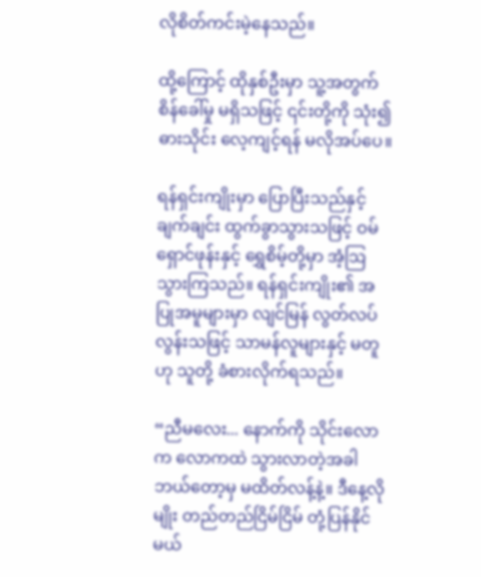လိုစိတ်ကင်းမဲ့နေသည်။

ထို့ကြောင့် ထိုနှစ်ဦးမှာ သူ့အတွက် စိန်ခေါ်မှု မရှိသဖြင့် ၎င်းတို့ကို သုံး၍ ဓားသိုင်း လေ့ကျင့်ရန် မလိုအပ်ပေ။

ရန်ရှင်းကျိုးမှာ ပြောပြီးသည်နှင့် ချက်ချင်း ထွက်ခွာသွားသဖြင့် ဝမ်ရှောင်ဖုန်းနှင့် ရွှေစိမ့်တို့မှာ အံ့ဩသွားကြသည်။ ရန်ရှင်းကျိုး၏ အပြုအမူများမှာ လျင်မြန် လွတ်လပ်လွန်းသဖြင့် သာမန်လူများနှင့် မတူဟု သူတို့ ခံစားလိုက်ရသည်။

“ညီမလေး... နောက်ကို သိုင်းလောက လောကထဲ သွားလာတဲ့အခါ ဘယ်တော့မှ မထိတ်လန့်နဲ့။ ဒီနေ့လိုမျိုး တည်တည်ငြိမ်ငြိမ် တုံ့ပြန်နိုင်မယ်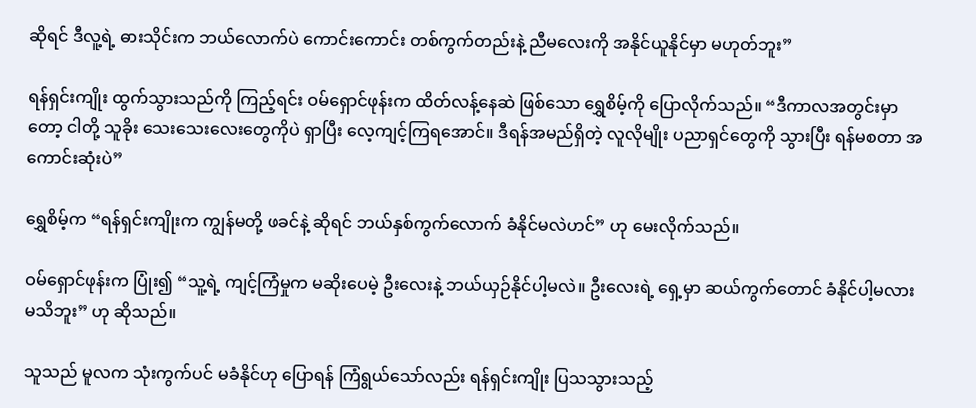ဆိုရင် ဒီလူ့ရဲ့ ဓားသိုင်းက ဘယ်လောက်ပဲ ကောင်းကောင်း တစ်ကွက်တည်းနဲ့ ညီမလေးကို အနိုင်ယူနိုင်မှာ မဟုတ်ဘူး”

ရန်ရှင်းကျိုး ထွက်သွားသည်ကို ကြည့်ရင်း ဝမ်ရှောင်ဖုန်းက ထိတ်လန့်နေဆဲ ဖြစ်သော ရွှေစိမ့်ကို ပြောလိုက်သည်။ “ဒီကာလအတွင်းမှာတော့ ငါတို့ သူခိုး သေးသေးလေးတွေကိုပဲ ရှာပြီး လေ့ကျင့်ကြရအောင်။ ဒီရန်အမည်ရှိတဲ့ လူလိုမျိုး ပညာရှင်တွေကို သွားပြီး ရန်မစတာ အကောင်းဆုံးပဲ”

ရွှေစိမ့်က “ရန်ရှင်းကျိုးက ကျွန်မတို့ ဖခင်နဲ့ ဆိုရင် ဘယ်နှစ်ကွက်လောက် ခံနိုင်မလဲဟင်” ဟု မေးလိုက်သည်။

ဝမ်ရှောင်ဖုန်းက ပြုံး၍ “သူ့ရဲ့ ကျင့်ကြံမှုက မဆိုးပေမဲ့ ဦးလေးနဲ့ ဘယ်ယှဉ်နိုင်ပါ့မလဲ။ ဦးလေးရဲ့ ရှေ့မှာ ဆယ်ကွက်တောင် ခံနိုင်ပါ့မလား မသိဘူး” ဟု ဆိုသည်။

သူသည် မူလက သုံးကွက်ပင် မခံနိုင်ဟု ပြောရန် ကြံရွယ်သော်လည်း ရန်ရှင်းကျိုး ပြသသွားသည့်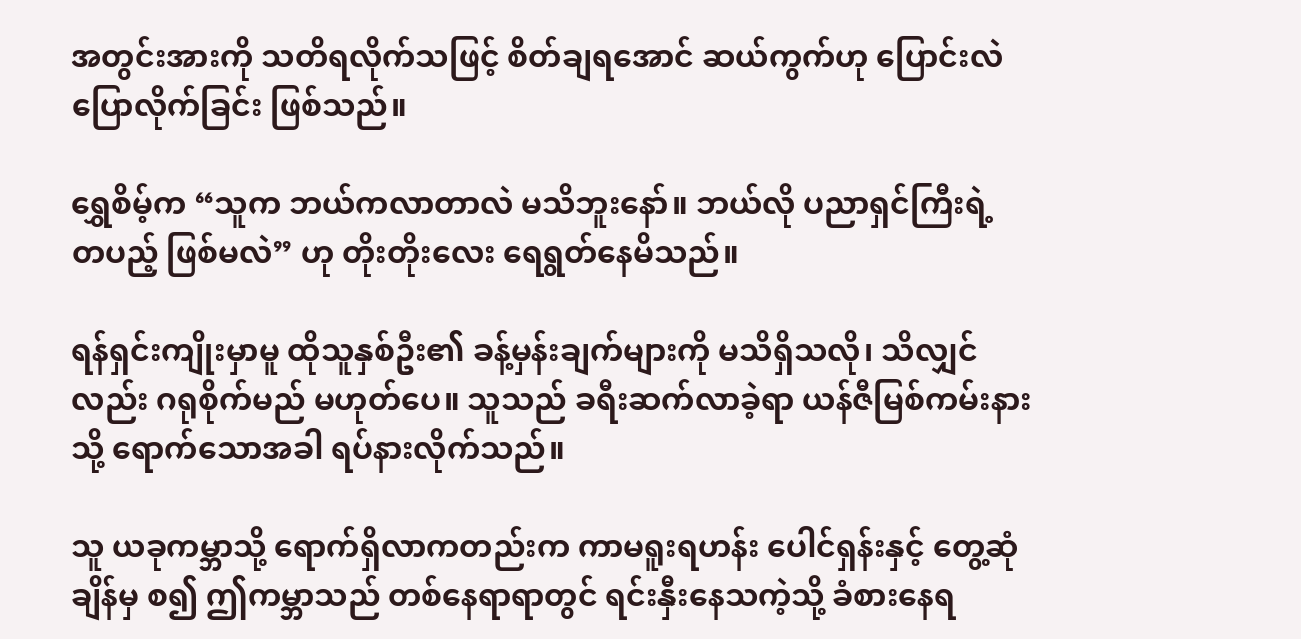အတွင်းအားကို သတိရလိုက်သဖြင့် စိတ်ချရအောင် ဆယ်ကွက်ဟု ပြောင်းလဲ ပြောလိုက်ခြင်း ဖြစ်သည်။

ရွှေစိမ့်က “သူက ဘယ်ကလာတာလဲ မသိဘူးနော်။ ဘယ်လို ပညာရှင်ကြီးရဲ့ တပည့် ဖြစ်မလဲ” ဟု တိုးတိုးလေး ရေရွတ်နေမိသည်။

ရန်ရှင်းကျိုးမှာမူ ထိုသူနှစ်ဦး၏ ခန့်မှန်းချက်များကို မသိရှိသလို၊ သိလျှင်လည်း ဂရုစိုက်မည် မဟုတ်ပေ။ သူသည် ခရီးဆက်လာခဲ့ရာ ယန်ဇီမြစ်ကမ်းနားသို့ ရောက်သောအခါ ရပ်နားလိုက်သည်။

သူ ယခုကမ္ဘာသို့ ရောက်ရှိလာကတည်းက ကာမရူးရဟန်း ပေါင်ရှန်းနှင့် တွေ့ဆုံချိန်မှ စ၍ ဤကမ္ဘာသည် တစ်နေရာရာတွင် ရင်းနှီးနေသကဲ့သို့ ခံစားနေရ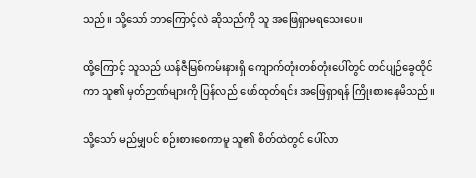သည်။ သို့သော် ဘာကြောင့်လဲ ဆိုသည်ကို သူ အဖြေရှာမရသေးပေ။

ထို့ကြောင့် သူသည် ယန်ဇီမြစ်ကမ်းနားရှိ ကျောက်တုံးတစ်တုံးပေါ်တွင် တင်ပျဉ်ခွေထိုင်ကာ သူ၏ မှတ်ဉာဏ်များကို ပြန်လည် ဖော်ထုတ်ရင်း အဖြေရှာရန် ကြိုးစားနေမိသည်။

သို့သော် မည်မျှပင် စဉ်းစားစေကာမူ သူ၏ စိတ်ထဲတွင် ပေါ်လာ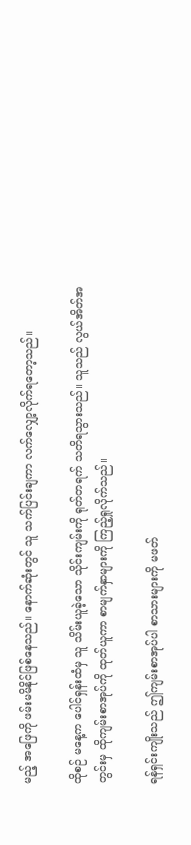မည့် အဖြေကို ဖမ်းမမိနိုင်ဖြစ်နေသည်။ နောက်ဆုံးတွင် သူ သက်ပြင်းချကာ လက်လျှော့လိုက်ရတော့သည်။

ထိုစဉ် မနေ့က ပေါင်ရှန်းထံမှ သူ သိမ်းယူခဲ့သော သိုင်းကျမ်းကို ရုတ်တရက် သတိရသွားသည်။ သူသည် လွယ်အိတ်အတွင်းမှ ထိုကျမ်းစာအုပ်ကို ထုတ်ယူကာ စာမျက်နှာများကို ကြည့်ရှုလိုက်သည်။

ရန်ရှင်းကျိုးသည် ဤကျမ်းစာအုပ်ပါ စာသားများကို မဖတ်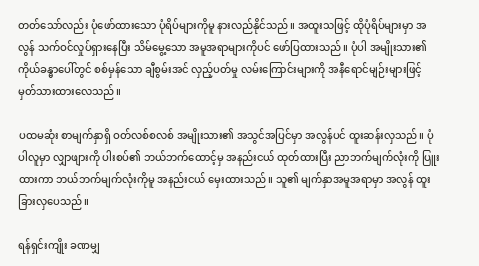တတ်သော်လည်း ပုံဖော်ထားသော ပုံရိပ်များကိုမူ နားလည်နိုင်သည်။ အထူးသဖြင့် ထိုပုံရိပ်များမှာ အလွန် သက်ဝင်လှုပ်ရှားနေပြီး သိမ်မွေ့သော အမူအရာများကိုပင် ဖော်ပြထားသည်။ ပုံပါ အမျိုးသား၏ ကိုယ်ခန္ဓာပေါ်တွင် စစ်မှန်သော ချီစွမ်းအင် လှည့်ပတ်မှု လမ်းကြောင်းများကို အနီရောင်မျဉ်းများဖြင့် မှတ်သားထားလေသည်။

ပထမဆုံး စာမျက်နှာရှိ ဝတ်လစ်စလစ် အမျိုးသား၏ အသွင်အပြင်မှာ အလွန်ပင် ထူးဆန်းလှသည်။ ပုံပါလူမှာ လျှာဖျားကို ပါးစပ်၏ ဘယ်ဘက်ထောင့်မှ အနည်းငယ် ထုတ်ထားပြီး ညာဘက်မျက်လုံးကို ပြူးထားကာ ဘယ်ဘက်မျက်လုံးကိုမူ အနည်းငယ် မှေးထားသည်။ သူ၏ မျက်နှာအမူအရာမှာ အလွန် ထူးခြားလှပေသည်။

ရန်ရှင်းကျိုး ခဏမျှ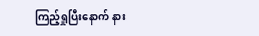ကြည့်ရှုပြီးနောက် နား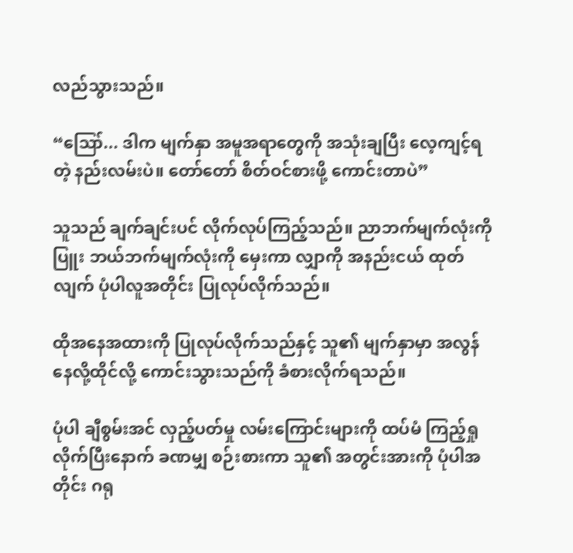လည်သွားသည်။

“ဪ... ဒါက မျက်နှာ အမူအရာတွေကို အသုံးချပြီး လေ့ကျင့်ရတဲ့ နည်းလမ်းပဲ။ တော်တော် စိတ်ဝင်စားဖို့ ကောင်းတာပဲ”

သူသည် ချက်ချင်းပင် လိုက်လုပ်ကြည့်သည်။ ညာဘက်မျက်လုံးကို ပြူး ဘယ်ဘက်မျက်လုံးကို မှေးကာ လျှာကို အနည်းငယ် ထုတ်လျက် ပုံပါလူအတိုင်း ပြုလုပ်လိုက်သည်။

ထိုအနေအထားကို ပြုလုပ်လိုက်သည်နှင့် သူ၏ မျက်နှာမှာ အလွန် နေလို့ထိုင်လို့ ကောင်းသွားသည်ကို ခံစားလိုက်ရသည်။

ပုံပါ ချီစွမ်းအင် လှည့်ပတ်မှု လမ်းကြောင်းများကို ထပ်မံ ကြည့်ရှုလိုက်ပြီးနောက် ခဏမျှ စဉ်းစားကာ သူ၏ အတွင်းအားကို ပုံပါအတိုင်း ဂရု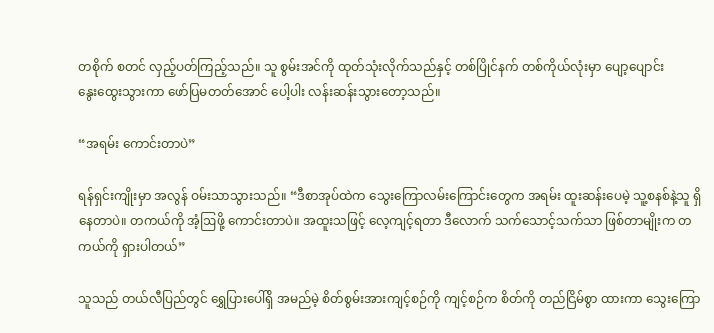တစိုက် စတင် လှည့်ပတ်ကြည့်သည်။ သူ စွမ်းအင်ကို ထုတ်သုံးလိုက်သည်နှင့် တစ်ပြိုင်နက် တစ်ကိုယ်လုံးမှာ ပျော့ပျောင်း နွေး‌ထွေးသွားကာ ဖော်ပြမတတ်အောင် ပေါ့ပါး လန်းဆန်းသွားတော့သည်။

“အရမ်း ကောင်းတာပဲ”

ရန်ရှင်းကျိုးမှာ အလွန် ဝမ်းသာသွားသည်။ “ဒီစာအုပ်ထဲက သွေးကြောလမ်းကြောင်းတွေက အရမ်း ထူးဆန်းပေမဲ့ သူ့စနစ်နဲ့သူ ရှိနေတာပဲ။ တကယ်ကို အံ့ဩဖို့ ကောင်းတာပဲ။ အထူးသဖြင့် လေ့ကျင့်ရတာ ဒီလောက် သက်သောင့်သက်သာ ဖြစ်တာမျိုးက တကယ်ကို ရှားပါတယ်”

သူသည် တယ်လီပြည်တွင် ရွှေပြားပေါ်ရှိ အမည်မဲ့ စိတ်စွမ်းအားကျင့်စဉ်ကို ကျင့်စဉ်က စိတ်ကို တည်ငြိမ်စွာ ထားကာ သွေးကြော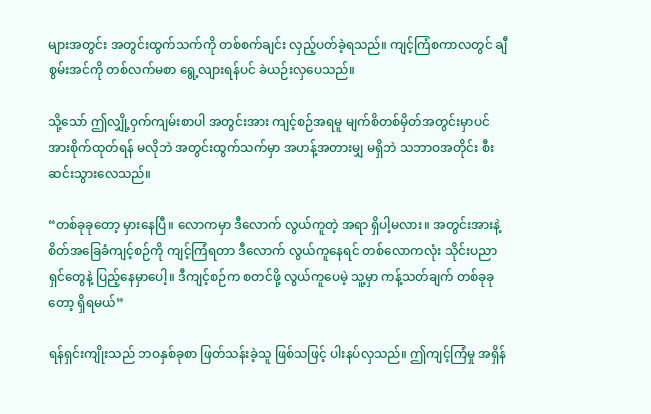များအတွင်း အတွင်းထွက်သက်ကို တစ်စက်ချင်း လှည့်ပတ်ခဲ့ရသည်။ ကျင့်ကြံစကာလတွင် ချီစွမ်းအင်ကို တစ်လက်မစာ ရွေ့လျားရန်ပင် ခဲယဉ်းလှပေသည်။

သို့သော် ဤလျှို့ဝှက်ကျမ်းစာပါ အတွင်းအား ကျင့်စဉ်အရမူ မျက်စိတစ်မှိတ်အတွင်းမှာပင် အားစိုက်ထုတ်ရန် မလိုဘဲ အတွင်းထွက်သက်မှာ အဟန့်အတားမျှ မရှိဘဲ သဘာဝအတိုင်း စီးဆင်းသွားလေသည်။

“တစ်ခုခုတော့ မှားနေပြီ။ လောကမှာ ဒီလောက် လွယ်ကူတဲ့ အရာ ရှိပါ့မလား။ အတွင်းအားနဲ့ စိတ်အခြေခံကျင့်စဉ်ကို ကျင့်ကြံရတာ ဒီလောက် လွယ်ကူနေရင် တစ်လောကလုံး သိုင်းပညာရှင်တွေနဲ့ ပြည့်နေမှာပေါ့။ ဒီကျင့်စဉ်က စတင်ဖို့ လွယ်ကူပေမဲ့ သူ့မှာ ကန့်သတ်ချက် တစ်ခုခုတော့ ရှိရမယ်”

ရန်ရှင်းကျိုးသည် ဘဝနှစ်ခုစာ ဖြတ်သန်းခဲ့သူ ဖြစ်သဖြင့် ပါးနပ်လှသည်။ ဤကျင့်ကြံမှု အရှိန်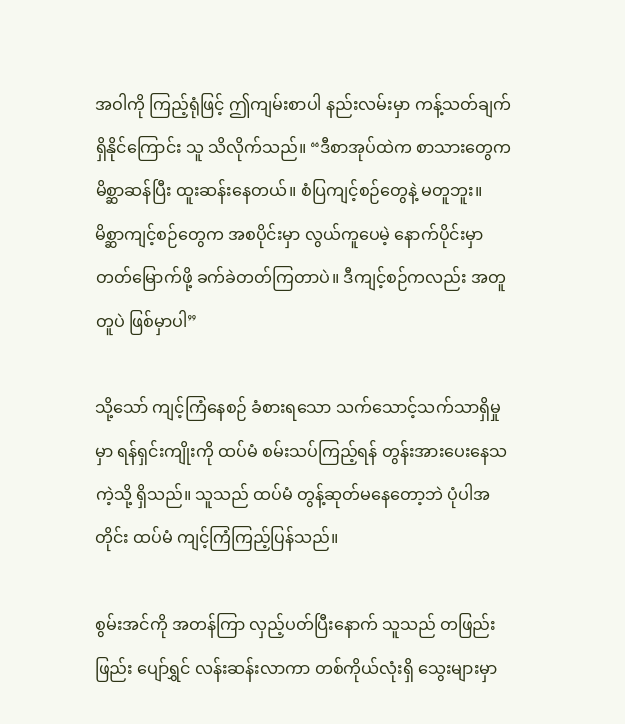အဝါကို ကြည့်ရုံဖြင့် ဤကျမ်းစာပါ နည်းလမ်းမှာ ကန့်သတ်ချက် ရှိနိုင်ကြောင်း သူ သိလိုက်သည်။ “ဒီစာအုပ်ထဲက စာသားတွေက မိစ္ဆာဆန်ပြီး ထူးဆန်းနေတယ်။ စံပြကျင့်စဉ်တွေနဲ့ မတူဘူး။ မိစ္ဆာကျင့်စဉ်တွေက အစပိုင်းမှာ လွယ်ကူပေမဲ့ နောက်ပိုင်းမှာ တတ်မြောက်ဖို့ ခက်ခဲတတ်ကြတာပဲ။ ဒီကျင့်စဉ်ကလည်း အတူတူပဲ ဖြစ်မှာပါ”

သို့သော် ကျင့်ကြံနေစဉ် ခံစားရသော သက်သောင့်သက်သာရှိမှုမှာ ရန်ရှင်းကျိုးကို ထပ်မံ စမ်းသပ်ကြည့်ရန် တွန်းအားပေးနေသကဲ့သို့ ရှိသည်။ သူသည် ထပ်မံ တွန့်ဆုတ်မနေတော့ဘဲ ပုံပါအတိုင်း ထပ်မံ ကျင့်ကြံကြည့်ပြန်သည်။

စွမ်းအင်ကို အတန်ကြာ လှည့်ပတ်ပြီးနောက် သူသည် တဖြည်းဖြည်း ပျော်ရွှင် လန်းဆန်းလာကာ တစ်ကိုယ်လုံးရှိ သွေးများမှာ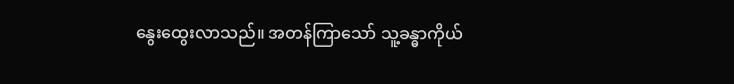နွေး‌ထွေးလာသည်။ အတန်ကြာသော် သူ့ခန္ဓာကိုယ်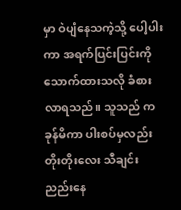မှာ ဝဲပျံနေသကဲ့သို့ ပေါ့ပါးကာ အရက်ပြင်းပြင်းကို သောက်ထားသလို ခံစားလာရသည်။ သူသည် ကခုန်မိကာ ပါးစပ်မှလည်း တိုးတိုးလေး သီချင်းညည်းနေ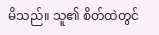မိသည်။ သူ၏ စိတ်ထဲတွင်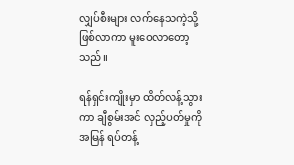လျှပ်စီးများ လက်နေသကဲ့သို့ ဖြစ်လာကာ မူးဝေလာတော့သည်။

ရန်ရှင်းကျိုးမှာ ထိတ်လန့်သွားကာ ချီစွမ်းအင် လှည့်ပတ်မှုကို အမြန် ရပ်တန့်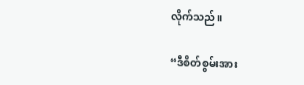လိုက်သည်။

“ဒီစိတ်စွမ်းအား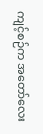ကျင့်စဉ်က အတော်လေး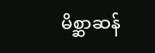မိစ္ဆာဆန်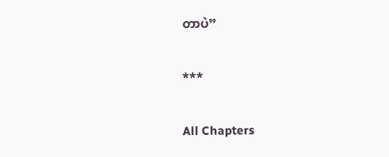တာပဲ”

***

All Chapters